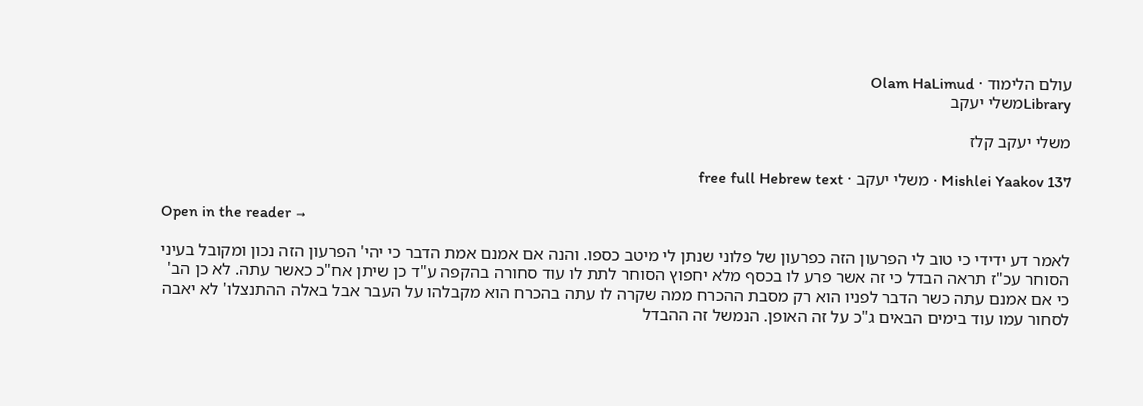עולם הלימוד · Olam HaLimud
Libraryמשלי יעקב

משלי יעקב קלז

Mishlei Yaakov 137 · משלי יעקב · free full Hebrew text

Open in the reader →

לאמר דע ידידי כי טוב לי הפרעון הזה כפרעון של פלוני שנתן לי מיטב כספו. והנה אם אמנם אמת הדבר כי יהי' הפרעון הזה נכון ומקובל בעיני הסוחר עכ"ז תראה הבדל כי זה אשר פרע לו בכסף מלא יחפוץ הסוחר לתת לו עוד סחורה בהקפה ע"ד כן שיתן אח"כ כאשר עתה. לא כן הב' כי אם אמנם עתה כשר הדבר לפניו הוא רק מסבת ההכרח ממה שקרה לו עתה בהכרח הוא מקבלהו על העבר אבל באלה ההתנצלו' לא יאבה לסחור עמו עוד בימים הבאים ג"כ על זה האופן. הנמשל זה ההבדל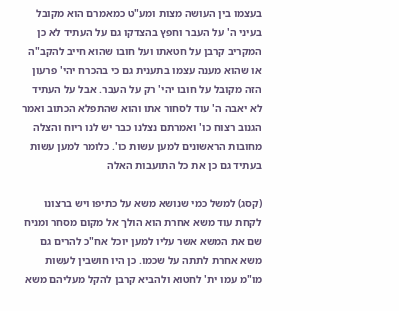בעצמו בין העושה מצות ומע"ט כמאמרם הוא מקובל בעיני ה' על העבר וחפץ בהצדקו גם על העתיד לא כן המקריב קרבן על חטאתו ועל חובו שהוא חייב להקב"ה או שהוא מענה עצמו בתענית גם כי בהכרח יהי' פרעון הזה מקובל על חובו יהי' רק על העבר. אבל על העתיד לא יאבה ה' עוד לסחור אתו והוא שהתפלא הכתוב ואמר הגנוב רצוח כו' ואמרתם נצלנו כבר יש לנו ריוח והצלה מחובות הראשונים למען עשות כו'. כלומר למען עשות בעתיד גם כן את כל התועבות האלה

(קסג) למשל כמי שנושא משא על כתיפו ויש ברצונו לקחת עוד משא אחרת הוא הולך אל מקום מסחר ומניח שם את המשא אשר עליו למען יוכל אח"כ להרים גם משא אחרת לתתה על שכמו. כן היו חושבין לעשות מו"מ עמו ית' לחטוא ולהביא קרבן להקל מעליהם משא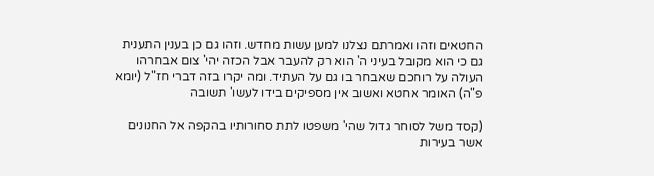החטאים וזהו ואמרתם נצלנו למען עשות מחדש. וזהו גם כן בענין התענית גם כי הוא מקובל בעיני ה' הוא רק להעבר אבל הכזה יהי' צום אבחרהו העולה על רוחכם שאבחר בו גם על העתיד. ומה יקרו בזה דברי חז"ל (יומא פ"ה) האומר אחטא ואשוב אין מספיקים בידו לעשו' תשובה

(קסד משל לסוחר גדול שהי' משפטו לתת סחורותיו בהקפה אל החנונים אשר בעירות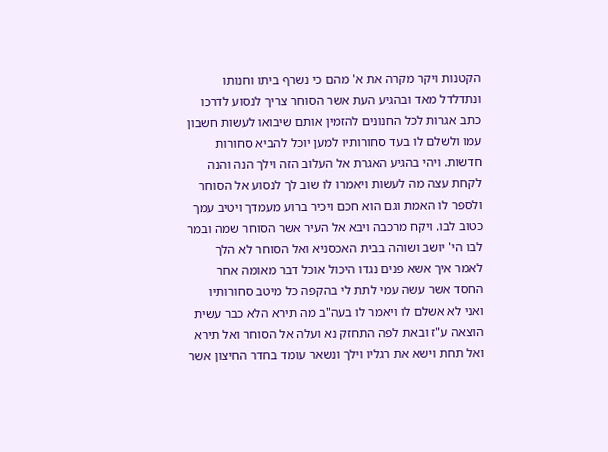הקטנות ויקר מקרה את א' מהם כי נשרף ביתו וחנותו ונתדלדל מאד ובהגיע העת אשר הסוחר צריך לנסוע לדרכו כתב אגרות לכל החנונים להזמין אותם שיבואו לעשות חשבון עמו ולשלם לו בעד סחורותיו למען יוכל להביא סחורות חדשות. ויהי בהגיע האגרת אל העלוב הזה וילך הנה והנה לקחת עצה מה לעשות ויאמרו לו שוב לך לנסוע אל הסוחר ולספר לו האמת וגם הוא חכם ויכיר ברוע מעמדך ויטיב עמך כטוב לבו. ויקח מרכבה ויבא אל העיר אשר הסוחר שמה ובמר לבו הי' יושב ושוהה בבית האכסניא ואל הסוחר לא הלך לאמר איך אשא פנים נגדו היכול אוכל דבר מאומה אחר החסד אשר עשה עמי לתת לי בהקפה כל מיטב סחורותיו ואני לא אשלם לו ויאמר לו בעה"ב מה תירא הלא כבר עשית הוצאה ע"ז ובאת לפה התחזק נא ועלה אל הסוחר ואל תירא ואל תחת וישא את רגליו וילך ונשאר עומד בחדר החיצון אשר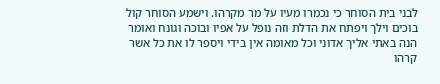לבני בית הסוחר כי נכמרו מעיו על מר מקרהו. וישמע הסוחר קול בוכים וילך ויפתח את הדלת וזה נופל על אפיו ובוכה וגונח ואומר הנה באתי אליך אדוני וכל מאומה אין בידי ויספר לו את כל אשר קרהו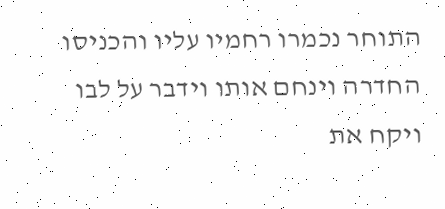התוחר נכמרו רחמיו עליו והכניסו החדרה וינחם אותו וידבר על לבו ויקח את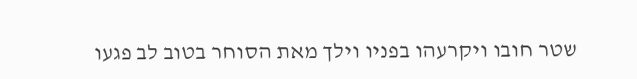שטר חובו ויקרעהו בפניו וילך מאת הסוחר בטוב לב פגעו